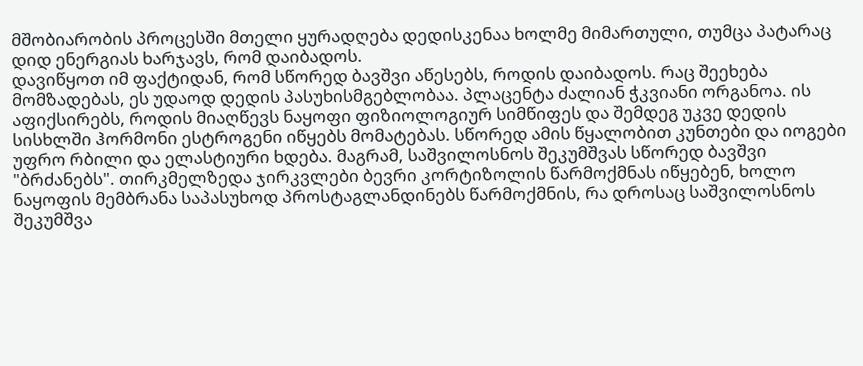მშობიარობის პროცესში მთელი ყურადღება დედისკენაა ხოლმე მიმართული, თუმცა პატარაც დიდ ენერგიას ხარჯავს, რომ დაიბადოს.
დავიწყოთ იმ ფაქტიდან, რომ სწორედ ბავშვი აწესებს, როდის დაიბადოს. რაც შეეხება მომზადებას, ეს უდაოდ დედის პასუხისმგებლობაა. პლაცენტა ძალიან ჭკვიანი ორგანოა. ის აფიქსირებს, როდის მიაღწევს ნაყოფი ფიზიოლოგიურ სიმწიფეს და შემდეგ უკვე დედის სისხლში ჰორმონი ესტროგენი იწყებს მომატებას. სწორედ ამის წყალობით კუნთები და იოგები უფრო რბილი და ელასტიური ხდება. მაგრამ, საშვილოსნოს შეკუმშვას სწორედ ბავშვი "ბრძანებს". თირკმელზედა ჯირკვლები ბევრი კორტიზოლის წარმოქმნას იწყებენ, ხოლო ნაყოფის მემბრანა საპასუხოდ პროსტაგლანდინებს წარმოქმნის, რა დროსაც საშვილოსნოს შეკუმშვა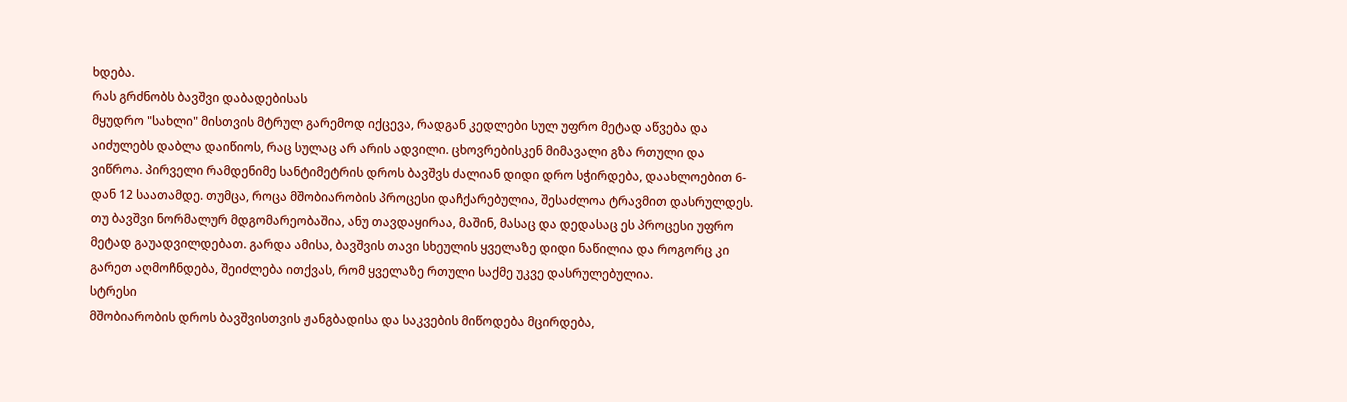ხდება.
რას გრძნობს ბავშვი დაბადებისას
მყუდრო "სახლი" მისთვის მტრულ გარემოდ იქცევა, რადგან კედლები სულ უფრო მეტად აწვება და აიძულებს დაბლა დაიწიოს, რაც სულაც არ არის ადვილი. ცხოვრებისკენ მიმავალი გზა რთული და ვიწროა. პირველი რამდენიმე სანტიმეტრის დროს ბავშვს ძალიან დიდი დრო სჭირდება, დაახლოებით 6-დან 12 საათამდე. თუმცა, როცა მშობიარობის პროცესი დაჩქარებულია, შესაძლოა ტრავმით დასრულდეს. თუ ბავშვი ნორმალურ მდგომარეობაშია, ანუ თავდაყირაა, მაშინ, მასაც და დედასაც ეს პროცესი უფრო მეტად გაუადვილდებათ. გარდა ამისა, ბავშვის თავი სხეულის ყველაზე დიდი ნაწილია და როგორც კი გარეთ აღმოჩნდება, შეიძლება ითქვას, რომ ყველაზე რთული საქმე უკვე დასრულებულია.
სტრესი
მშობიარობის დროს ბავშვისთვის ჟანგბადისა და საკვების მიწოდება მცირდება,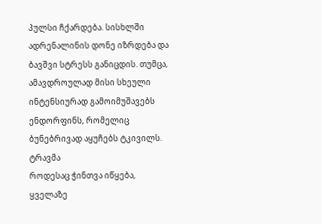პულსი ჩქარდება. სისხლში ადრენალინის დონე იზრდება და ბავშვი სტრესს განიცდის. თუმცა, ამავდროულად მისი სხეული ინტენსიურად გამოიმუშავებს ენდორფინს, რომელიც ბუნებრივად აყუჩებს ტკივილს.
ტრავმა
როდესაც ჭინთვა იწყება, ყველაზე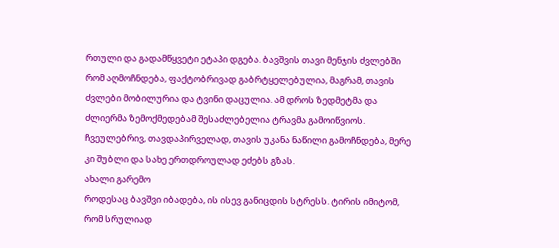რთული და გადამწყვეტი ეტაპი დგება. ბავშვის თავი მენჯის ძვლებში რომ აღმოჩნდება, ფაქტობრივად გაბრტყელებულია, მაგრამ, თავის ძვლები მობილურია და ტვინი დაცულია. ამ დროს ზედმეტმა და ძლიერმა ზემოქმედებამ შესაძლებელია ტრავმა გამოიწვიოს. ჩვეულებრივ, თავდაპირველად, თავის უკანა ნაწილი გამოჩნდება, მერე კი შუბლი და სახე ერთდროულად ეძებს გზას.
ახალი გარემო
როდესაც ბავშვი იბადება, ის ისევ განიცდის სტრესს. ტირის იმიტომ, რომ სრულიად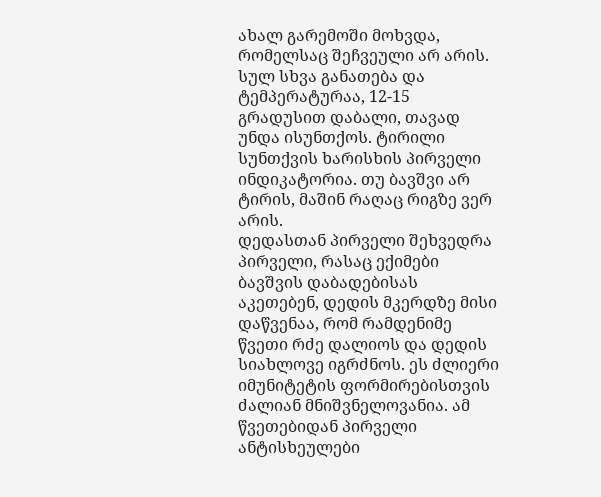ახალ გარემოში მოხვდა, რომელსაც შეჩვეული არ არის. სულ სხვა განათება და ტემპერატურაა, 12-15 გრადუსით დაბალი, თავად უნდა ისუნთქოს. ტირილი სუნთქვის ხარისხის პირველი ინდიკატორია. თუ ბავშვი არ ტირის, მაშინ რაღაც რიგზე ვერ არის.
დედასთან პირველი შეხვედრა
პირველი, რასაც ექიმები ბავშვის დაბადებისას აკეთებენ, დედის მკერდზე მისი დაწვენაა, რომ რამდენიმე წვეთი რძე დალიოს და დედის სიახლოვე იგრძნოს. ეს ძლიერი იმუნიტეტის ფორმირებისთვის ძალიან მნიშვნელოვანია. ამ წვეთებიდან პირველი ანტისხეულები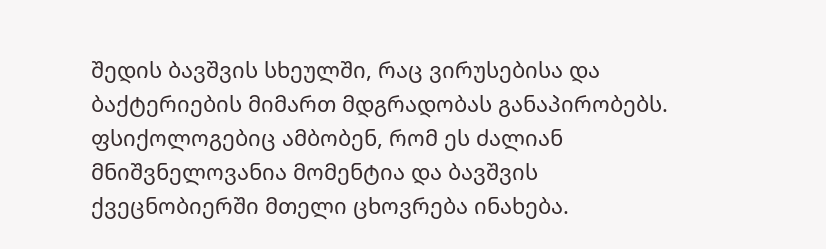შედის ბავშვის სხეულში, რაც ვირუსებისა და ბაქტერიების მიმართ მდგრადობას განაპირობებს. ფსიქოლოგებიც ამბობენ, რომ ეს ძალიან მნიშვნელოვანია მომენტია და ბავშვის ქვეცნობიერში მთელი ცხოვრება ინახება.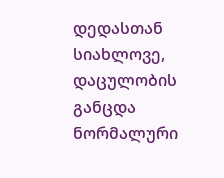დედასთან სიახლოვე, დაცულობის განცდა ნორმალური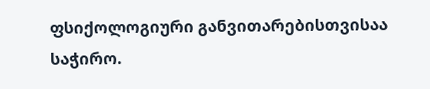ფსიქოლოგიური განვითარებისთვისაა საჭირო.